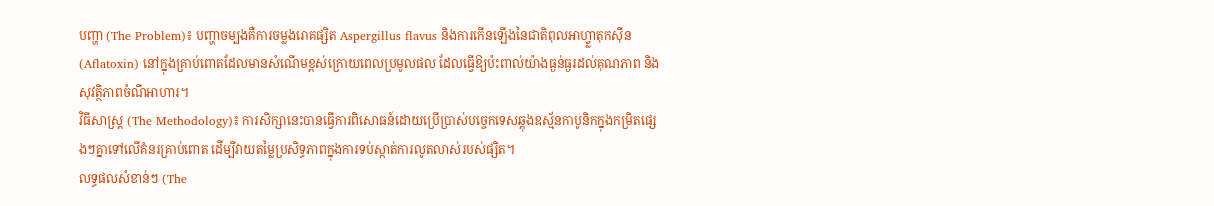បញ្ហា (The Problem)៖ បញ្ហាចម្បងគឺការចម្លងរោគផ្សិត Aspergillus flavus និងការកើនឡើងនៃជាតិពុលអាហ្វ្លាតុកស៊ីន (Aflatoxin) នៅក្នុងគ្រាប់ពោតដែលមានសំណើមខ្ពស់ក្រោយពេលប្រមូលផល ដែលធ្វើឱ្យប៉ះពាល់យ៉ាងធ្ងន់ធ្ងរដល់គុណភាព និងសុវត្ថិភាពចំណីអាហារ។
វិធីសាស្ត្រ (The Methodology)៖ ការសិក្សានេះបានធ្វើការពិសោធន៍ដោយប្រើប្រាស់បច្ចេកទេសឆ្ពុងឧស្ម័នកាបូនិកក្នុងកម្រិតផ្សេងៗគ្នាទៅលើគំនរគ្រាប់ពោត ដើម្បីវាយតម្លៃប្រសិទ្ធភាពក្នុងការទប់ស្កាត់ការលូតលាស់របស់ផ្សិត។
លទ្ធផលសំខាន់ៗ (The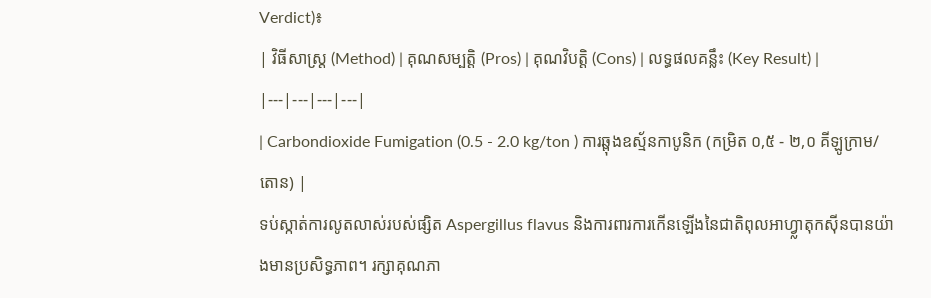Verdict)៖
| វិធីសាស្ត្រ (Method) | គុណសម្បត្តិ (Pros) | គុណវិបត្តិ (Cons) | លទ្ធផលគន្លឹះ (Key Result) |
|---|---|---|---|
| Carbondioxide Fumigation (0.5 - 2.0 kg/ton ) ការឆ្ពុងឧស្ម័នកាបូនិក (កម្រិត ០,៥ - ២,០ គីឡូក្រាម/តោន) |
ទប់ស្កាត់ការលូតលាស់របស់ផ្សិត Aspergillus flavus និងការពារការកើនឡើងនៃជាតិពុលអាហ្វ្លាតុកស៊ីនបានយ៉ាងមានប្រសិទ្ធភាព។ រក្សាគុណភា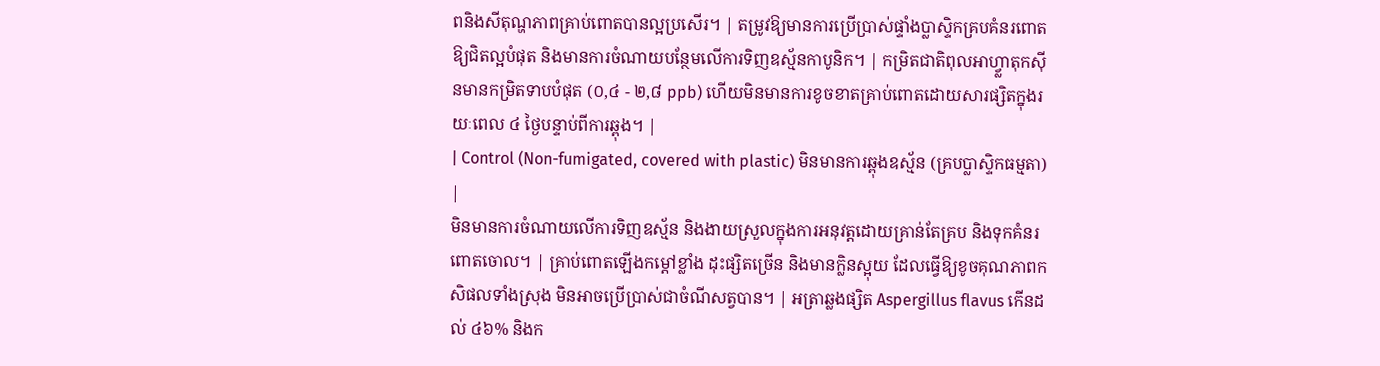ពនិងសីតុណ្ហភាពគ្រាប់ពោតបានល្អប្រសើរ។ | តម្រូវឱ្យមានការប្រើប្រាស់ផ្ទាំងប្លាស្ទិកគ្របគំនរពោតឱ្យជិតល្អបំផុត និងមានការចំណាយបន្ថែមលើការទិញឧស្ម័នកាបូនិក។ | កម្រិតជាតិពុលអាហ្វ្លាតុកស៊ីនមានកម្រិតទាបបំផុត (០,៤ - ២,៨ ppb) ហើយមិនមានការខូចខាតគ្រាប់ពោតដោយសារផ្សិតក្នុងរយៈពេល ៤ ថ្ងៃបន្ទាប់ពីការឆ្ពុង។ |
| Control (Non-fumigated, covered with plastic) មិនមានការឆ្ពុងឧស្ម័ន (គ្របប្លាស្ទិកធម្មតា) |
មិនមានការចំណាយលើការទិញឧស្ម័ន និងងាយស្រួលក្នុងការអនុវត្តដោយគ្រាន់តែគ្រប និងទុកគំនរពោតចោល។ | គ្រាប់ពោតឡើងកម្ដៅខ្លាំង ដុះផ្សិតច្រើន និងមានក្លិនស្អុយ ដែលធ្វើឱ្យខូចគុណភាពកសិផលទាំងស្រុង មិនអាចប្រើប្រាស់ជាចំណីសត្វបាន។ | អត្រាឆ្លងផ្សិត Aspergillus flavus កើនដល់ ៤៦% និងក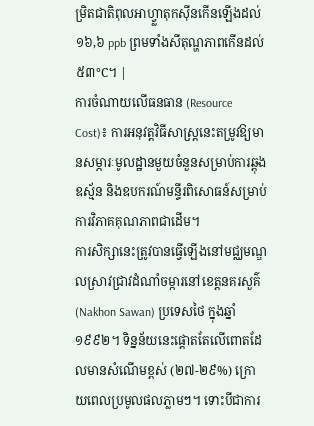ម្រិតជាតិពុលអាហ្វ្លាតុកស៊ីនកើនឡើងដល់ ១៦,៦ ppb ព្រមទាំងសីតុណ្ហភាពកើនដល់ ៥៣°C។ |
ការចំណាយលើធនធាន (Resource Cost)៖ ការអនុវត្តវិធីសាស្រ្តនេះតម្រូវឱ្យមានសម្ភារៈមូលដ្ឋានមួយចំនួនសម្រាប់ការឆ្ពុងឧស្ម័ន និងឧបករណ៍មន្ទីរពិសោធន៍សម្រាប់ការវិភាគគុណភាពជាដើម។
ការសិក្សានេះត្រូវបានធ្វើឡើងនៅមជ្ឈមណ្ឌលស្រាវជ្រាវដំណាំចម្ការនៅខេត្តនគរសួគ៌ (Nakhon Sawan) ប្រទេសថៃ ក្នុងឆ្នាំ១៩៩២។ ទិន្នន័យនេះផ្តោតតែលើពោតដែលមានសំណើមខ្ពស់ (២៧-២៩%) ក្រោយពេលប្រមូលផលភ្លាមៗ។ ទោះបីជាការ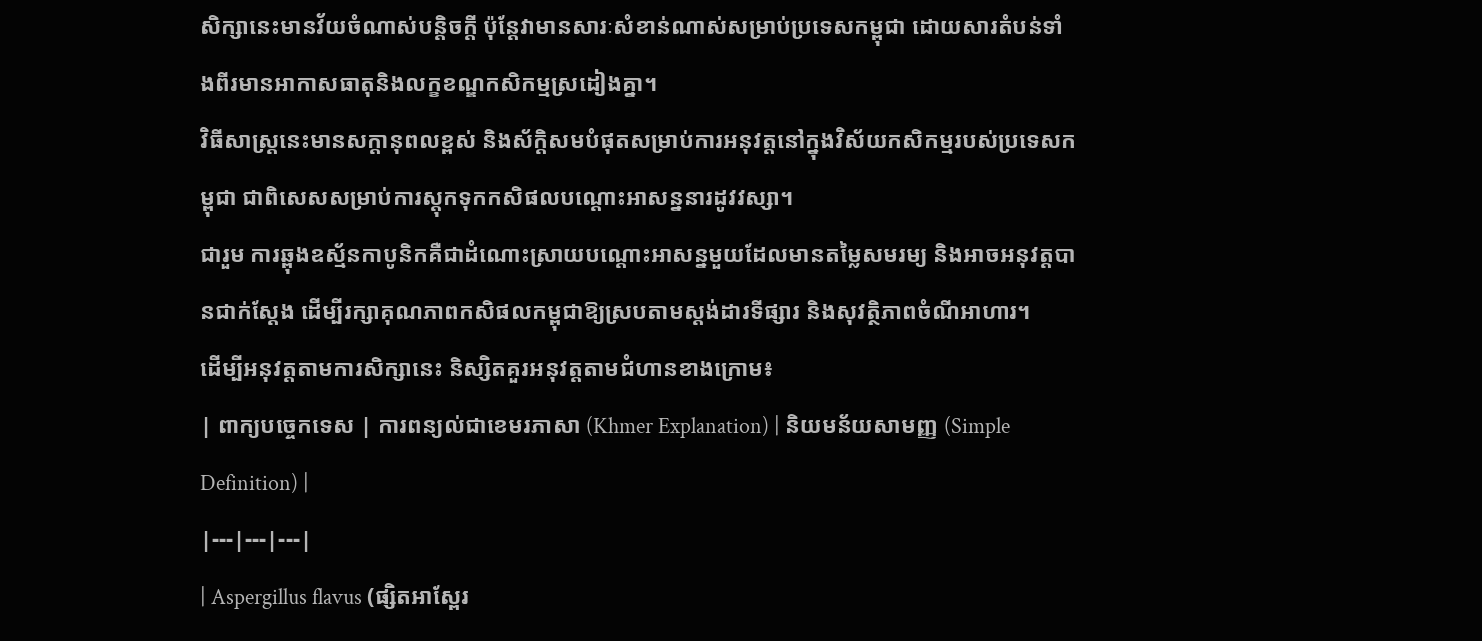សិក្សានេះមានវ័យចំណាស់បន្តិចក្ដី ប៉ុន្តែវាមានសារៈសំខាន់ណាស់សម្រាប់ប្រទេសកម្ពុជា ដោយសារតំបន់ទាំងពីរមានអាកាសធាតុនិងលក្ខខណ្ឌកសិកម្មស្រដៀងគ្នា។
វិធីសាស្ត្រនេះមានសក្តានុពលខ្ពស់ និងស័ក្តិសមបំផុតសម្រាប់ការអនុវត្តនៅក្នុងវិស័យកសិកម្មរបស់ប្រទេសកម្ពុជា ជាពិសេសសម្រាប់ការស្តុកទុកកសិផលបណ្ដោះអាសន្ននារដូវវស្សា។
ជារួម ការឆ្ពុងឧស្ម័នកាបូនិកគឺជាដំណោះស្រាយបណ្តោះអាសន្នមួយដែលមានតម្លៃសមរម្យ និងអាចអនុវត្តបានជាក់ស្តែង ដើម្បីរក្សាគុណភាពកសិផលកម្ពុជាឱ្យស្របតាមស្តង់ដារទីផ្សារ និងសុវត្ថិភាពចំណីអាហារ។
ដើម្បីអនុវត្តតាមការសិក្សានេះ និស្សិតគួរអនុវត្តតាមជំហានខាងក្រោម៖
| ពាក្យបច្ចេកទេស | ការពន្យល់ជាខេមរភាសា (Khmer Explanation) | និយមន័យសាមញ្ញ (Simple Definition) |
|---|---|---|
| Aspergillus flavus (ផ្សិតអាស្ពែរ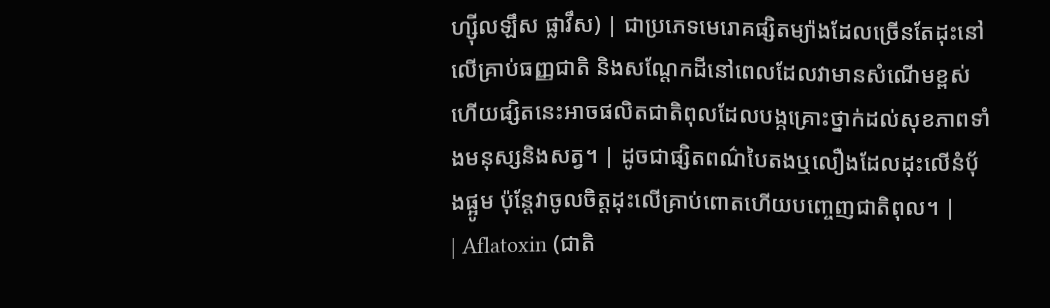ហ្ស៊ីលឡឹស ផ្លាវឹស) | ជាប្រភេទមេរោគផ្សិតម្យ៉ាងដែលច្រើនតែដុះនៅលើគ្រាប់ធញ្ញជាតិ និងសណ្តែកដីនៅពេលដែលវាមានសំណើមខ្ពស់ ហើយផ្សិតនេះអាចផលិតជាតិពុលដែលបង្កគ្រោះថ្នាក់ដល់សុខភាពទាំងមនុស្សនិងសត្វ។ | ដូចជាផ្សិតពណ៌បៃតងឬលឿងដែលដុះលើនំប៉័ងផ្អូម ប៉ុន្តែវាចូលចិត្តដុះលើគ្រាប់ពោតហើយបញ្ចេញជាតិពុល។ |
| Aflatoxin (ជាតិ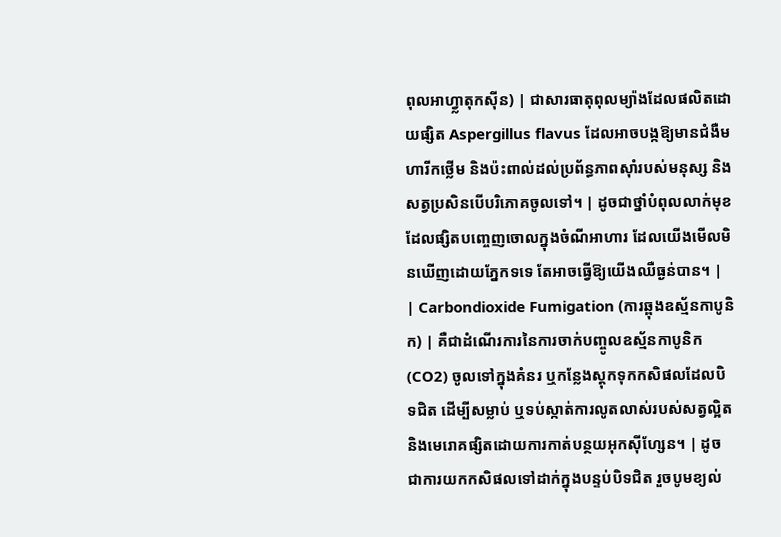ពុលអាហ្វ្លាតុកស៊ីន) | ជាសារធាតុពុលម្យ៉ាងដែលផលិតដោយផ្សិត Aspergillus flavus ដែលអាចបង្កឱ្យមានជំងឺមហារីកថ្លើម និងប៉ះពាល់ដល់ប្រព័ន្ធភាពស៊ាំរបស់មនុស្ស និងសត្វប្រសិនបើបរិភោគចូលទៅ។ | ដូចជាថ្នាំបំពុលលាក់មុខដែលផ្សិតបញ្ចេញចោលក្នុងចំណីអាហារ ដែលយើងមើលមិនឃើញដោយភ្នែកទទេ តែអាចធ្វើឱ្យយើងឈឺធ្ងន់បាន។ |
| Carbondioxide Fumigation (ការឆ្ពុងឧស្ម័នកាបូនិក) | គឺជាដំណើរការនៃការចាក់បញ្ចូលឧស្ម័នកាបូនិក (CO2) ចូលទៅក្នុងគំនរ ឬកន្លែងស្តុកទុកកសិផលដែលបិទជិត ដើម្បីសម្លាប់ ឬទប់ស្កាត់ការលូតលាស់របស់សត្វល្អិត និងមេរោគផ្សិតដោយការកាត់បន្ថយអុកស៊ីហ្សែន។ | ដូចជាការយកកសិផលទៅដាក់ក្នុងបន្ទប់បិទជិត រួចបូមខ្យល់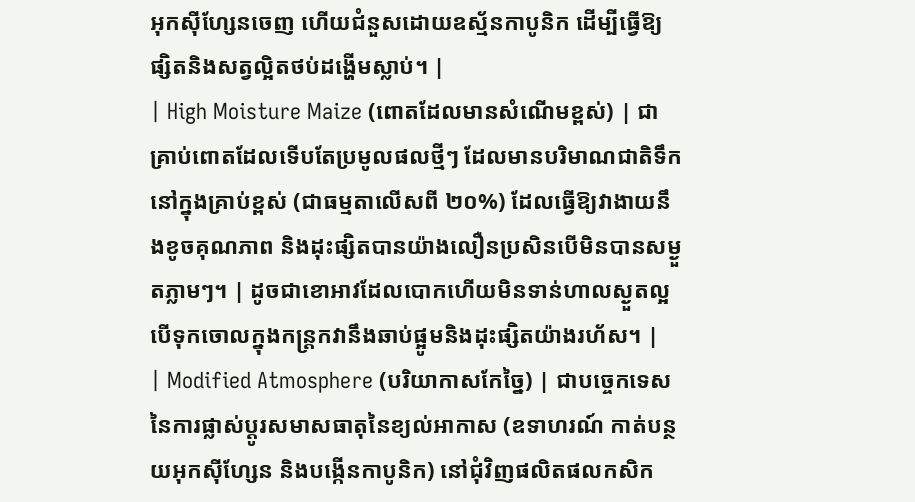អុកស៊ីហ្សែនចេញ ហើយជំនួសដោយឧស្ម័នកាបូនិក ដើម្បីធ្វើឱ្យផ្សិតនិងសត្វល្អិតថប់ដង្ហើមស្លាប់។ |
| High Moisture Maize (ពោតដែលមានសំណើមខ្ពស់) | ជាគ្រាប់ពោតដែលទើបតែប្រមូលផលថ្មីៗ ដែលមានបរិមាណជាតិទឹកនៅក្នុងគ្រាប់ខ្ពស់ (ជាធម្មតាលើសពី ២០%) ដែលធ្វើឱ្យវាងាយនឹងខូចគុណភាព និងដុះផ្សិតបានយ៉ាងលឿនប្រសិនបើមិនបានសម្ងួតភ្លាមៗ។ | ដូចជាខោអាវដែលបោកហើយមិនទាន់ហាលស្ងួតល្អ បើទុកចោលក្នុងកន្ត្រកវានឹងឆាប់ផ្អូមនិងដុះផ្សិតយ៉ាងរហ័ស។ |
| Modified Atmosphere (បរិយាកាសកែច្នៃ) | ជាបច្ចេកទេសនៃការផ្លាស់ប្តូរសមាសធាតុនៃខ្យល់អាកាស (ឧទាហរណ៍ កាត់បន្ថយអុកស៊ីហ្សែន និងបង្កើនកាបូនិក) នៅជុំវិញផលិតផលកសិក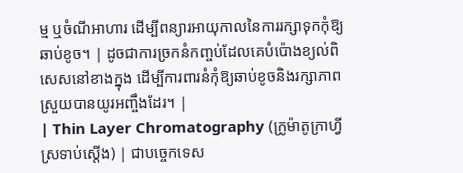ម្ម ឬចំណីអាហារ ដើម្បីពន្យារអាយុកាលនៃការរក្សាទុកកុំឱ្យឆាប់ខូច។ | ដូចជាការច្រកនំកញ្ចប់ដែលគេបំប៉ោងខ្យល់ពិសេសនៅខាងក្នុង ដើម្បីការពារនំកុំឱ្យឆាប់ខូចនិងរក្សាភាពស្រួយបានយូរអញ្ចឹងដែរ។ |
| Thin Layer Chromatography (ក្រូម៉ាតូក្រាហ្វីស្រទាប់ស្តើង) | ជាបច្ចេកទេស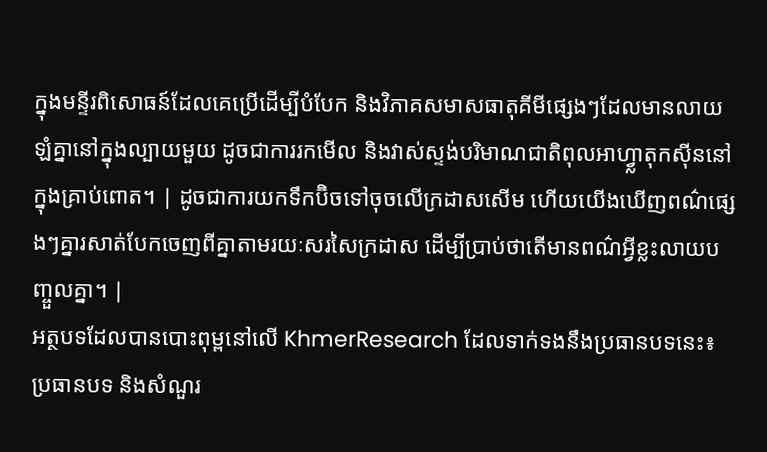ក្នុងមន្ទីរពិសោធន៍ដែលគេប្រើដើម្បីបំបែក និងវិភាគសមាសធាតុគីមីផ្សេងៗដែលមានលាយឡំគ្នានៅក្នុងល្បាយមួយ ដូចជាការរកមើល និងវាស់ស្ទង់បរិមាណជាតិពុលអាហ្វ្លាតុកស៊ីននៅក្នុងគ្រាប់ពោត។ | ដូចជាការយកទឹកប៊ិចទៅចុចលើក្រដាសសើម ហើយយើងឃើញពណ៌ផ្សេងៗគ្នារសាត់បែកចេញពីគ្នាតាមរយៈសរសៃក្រដាស ដើម្បីប្រាប់ថាតើមានពណ៌អ្វីខ្លះលាយបញ្ចួលគ្នា។ |
អត្ថបទដែលបានបោះពុម្ពនៅលើ KhmerResearch ដែលទាក់ទងនឹងប្រធានបទនេះ៖
ប្រធានបទ និងសំណួរ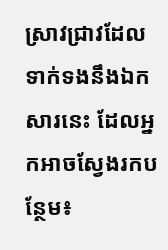ស្រាវជ្រាវដែលទាក់ទងនឹងឯកសារនេះ ដែលអ្នកអាចស្វែងរកបន្ថែម៖